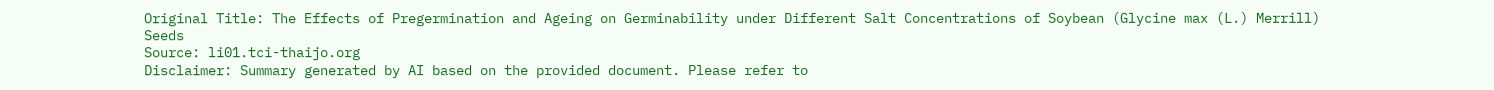Original Title: The Effects of Pregermination and Ageing on Germinability under Different Salt Concentrations of Soybean (Glycine max (L.) Merrill) Seeds
Source: li01.tci-thaijo.org
Disclaimer: Summary generated by AI based on the provided document. Please refer to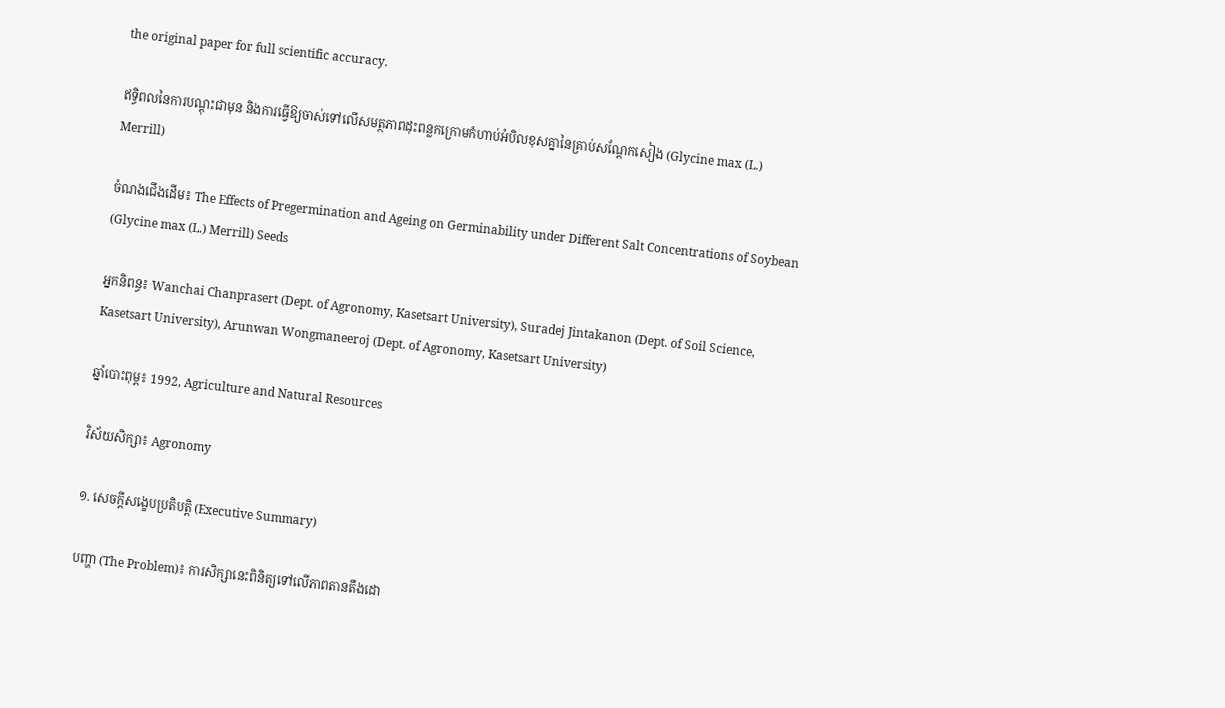the original paper for full scientific accuracy.

ឥទ្ធិពលនៃការបណ្តុះជាមុន និងការធ្វើឱ្យចាស់ទៅលើសមត្ថភាពដុះពន្លកក្រោមកំហាប់អំបិលខុសគ្នានៃគ្រាប់សណ្តែកសៀង (Glycine max (L.) Merrill)

ចំណងជើងដើម៖ The Effects of Pregermination and Ageing on Germinability under Different Salt Concentrations of Soybean (Glycine max (L.) Merrill) Seeds

អ្នកនិពន្ធ៖ Wanchai Chanprasert (Dept. of Agronomy, Kasetsart University), Suradej Jintakanon (Dept. of Soil Science, Kasetsart University), Arunwan Wongmaneeroj (Dept. of Agronomy, Kasetsart University)

ឆ្នាំបោះពុម្ព៖ 1992, Agriculture and Natural Resources

វិស័យសិក្សា៖ Agronomy

១. សេចក្តីសង្ខេបប្រតិបត្តិ (Executive Summary)

បញ្ហា (The Problem)៖ ការសិក្សានេះពិនិត្យទៅលើភាពតានតឹងដោ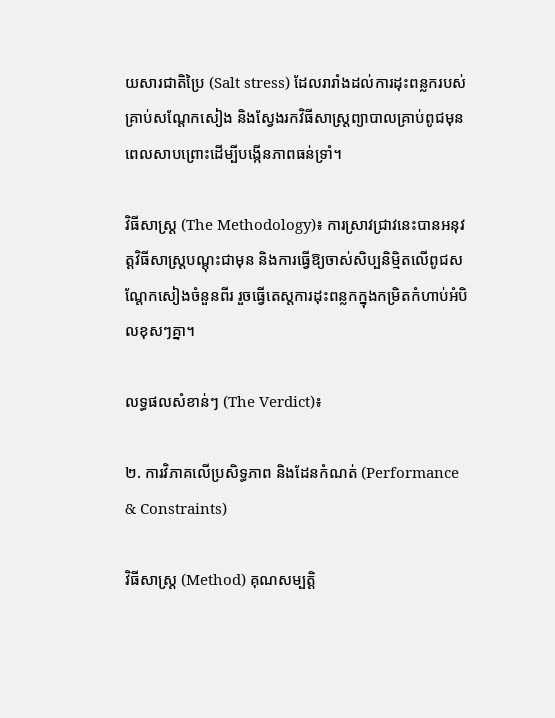យសារជាតិប្រៃ (Salt stress) ដែលរារាំងដល់ការដុះពន្លករបស់គ្រាប់សណ្តែកសៀង និងស្វែងរកវិធីសាស្ត្រព្យាបាលគ្រាប់ពូជមុនពេលសាបព្រោះដើម្បីបង្កើនភាពធន់ទ្រាំ។

វិធីសាស្ត្រ (The Methodology)៖ ការស្រាវជ្រាវនេះបានអនុវត្តវិធីសាស្ត្របណ្តុះជាមុន និងការធ្វើឱ្យចាស់សិប្បនិម្មិតលើពូជសណ្តែកសៀងចំនួនពីរ រួចធ្វើតេស្តការដុះពន្លកក្នុងកម្រិតកំហាប់អំបិលខុសៗគ្នា។

លទ្ធផលសំខាន់ៗ (The Verdict)៖

២. ការវិភាគលើប្រសិទ្ធភាព និងដែនកំណត់ (Performance & Constraints)

វិធីសាស្ត្រ (Method) គុណសម្បត្តិ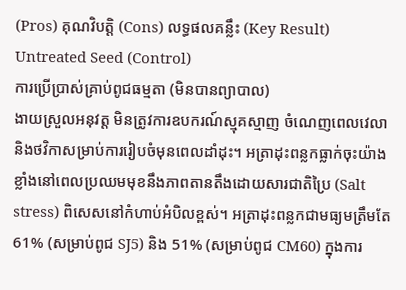(Pros) គុណវិបត្តិ (Cons) លទ្ធផលគន្លឹះ (Key Result)
Untreated Seed (Control)
ការប្រើប្រាស់គ្រាប់ពូជធម្មតា (មិនបានព្យាបាល)
ងាយស្រួលអនុវត្ត មិនត្រូវការឧបករណ៍ស្មុគស្មាញ ចំណេញពេលវេលា និងថវិកាសម្រាប់ការរៀបចំមុនពេលដាំដុះ។ អត្រាដុះពន្លកធ្លាក់ចុះយ៉ាងខ្លាំងនៅពេលប្រឈមមុខនឹងភាពតានតឹងដោយសារជាតិប្រៃ (Salt stress) ពិសេសនៅកំហាប់អំបិលខ្ពស់។ អត្រាដុះពន្លកជាមធ្យមត្រឹមតែ 61% (សម្រាប់ពូជ SJ5) និង 51% (សម្រាប់ពូជ CM60) ក្នុងការ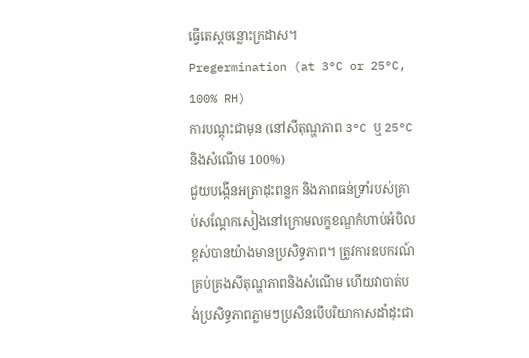ធ្វើតេស្តចន្លោះក្រដាស។
Pregermination (at 3°C or 25°C, 100% RH)
ការបណ្តុះជាមុន (នៅសីតុណ្ហភាព 3°C ឬ 25°C និងសំណើម 100%)
ជួយបង្កើនអត្រាដុះពន្លក និងភាពធន់ទ្រាំរបស់គ្រាប់សណ្តែកសៀងនៅក្រោមលក្ខខណ្ឌកំហាប់អំបិលខ្ពស់បានយ៉ាងមានប្រសិទ្ធភាព។ ត្រូវការឧបករណ៍គ្រប់គ្រងសីតុណ្ហភាពនិងសំណើម ហើយវាបាត់បង់ប្រសិទ្ធភាពភ្លាមៗប្រសិនបើបរិយាកាសដាំដុះជា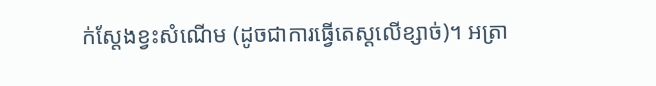ក់ស្តែងខ្វះសំណើម (ដូចជាការធ្វើតេស្តលើខ្សាច់)។ អត្រា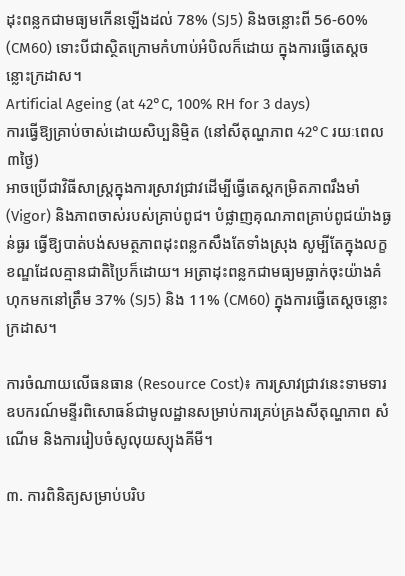ដុះពន្លកជាមធ្យមកើនឡើងដល់ 78% (SJ5) និងចន្លោះពី 56-60% (CM60) ទោះបីជាស្ថិតក្រោមកំហាប់អំបិលក៏ដោយ ក្នុងការធ្វើតេស្តចន្លោះក្រដាស។
Artificial Ageing (at 42°C, 100% RH for 3 days)
ការធ្វើឱ្យគ្រាប់ចាស់ដោយសិប្បនិម្មិត (នៅសីតុណ្ហភាព 42°C រយៈពេល ៣ថ្ងៃ)
អាចប្រើជាវិធីសាស្ត្រក្នុងការស្រាវជ្រាវដើម្បីធ្វើតេស្តកម្រិតភាពរឹងមាំ (Vigor) និងភាពចាស់របស់គ្រាប់ពូជ។ បំផ្លាញគុណភាពគ្រាប់ពូជយ៉ាងធ្ងន់ធ្ងរ ធ្វើឱ្យបាត់បង់សមត្ថភាពដុះពន្លកសឹងតែទាំងស្រុង សូម្បីតែក្នុងលក្ខខណ្ឌដែលគ្មានជាតិប្រៃក៏ដោយ។ អត្រាដុះពន្លកជាមធ្យមធ្លាក់ចុះយ៉ាងគំហុកមកនៅត្រឹម 37% (SJ5) និង 11% (CM60) ក្នុងការធ្វើតេស្តចន្លោះក្រដាស។

ការចំណាយលើធនធាន (Resource Cost)៖ ការស្រាវជ្រាវនេះទាមទារឧបករណ៍មន្ទីរពិសោធន៍ជាមូលដ្ឋានសម្រាប់ការគ្រប់គ្រងសីតុណ្ហភាព សំណើម និងការរៀបចំសូលុយស្យុងគីមី។

៣. ការពិនិត្យសម្រាប់បរិប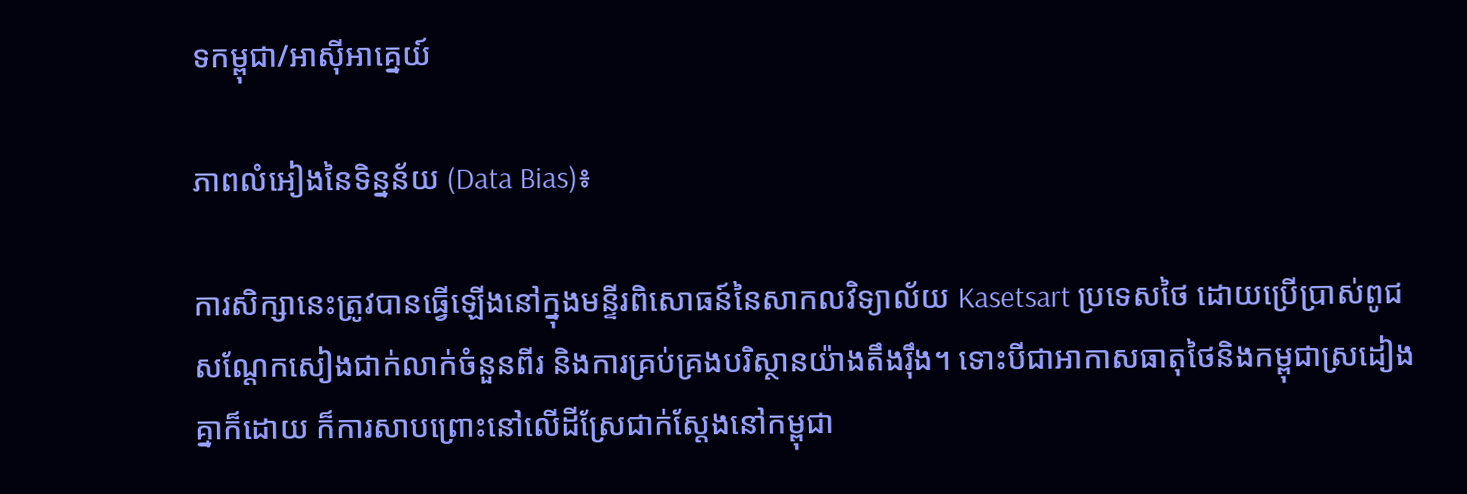ទកម្ពុជា/អាស៊ីអាគ្នេយ៍

ភាពលំអៀងនៃទិន្នន័យ (Data Bias)៖

ការសិក្សានេះត្រូវបានធ្វើឡើងនៅក្នុងមន្ទីរពិសោធន៍នៃសាកលវិទ្យាល័យ Kasetsart ប្រទេសថៃ ដោយប្រើប្រាស់ពូជសណ្តែកសៀងជាក់លាក់ចំនួនពីរ និងការគ្រប់គ្រងបរិស្ថានយ៉ាងតឹងរ៉ឹង។ ទោះបីជាអាកាសធាតុថៃនិងកម្ពុជាស្រដៀងគ្នាក៏ដោយ ក៏ការសាបព្រោះនៅលើដីស្រែជាក់ស្តែងនៅកម្ពុជា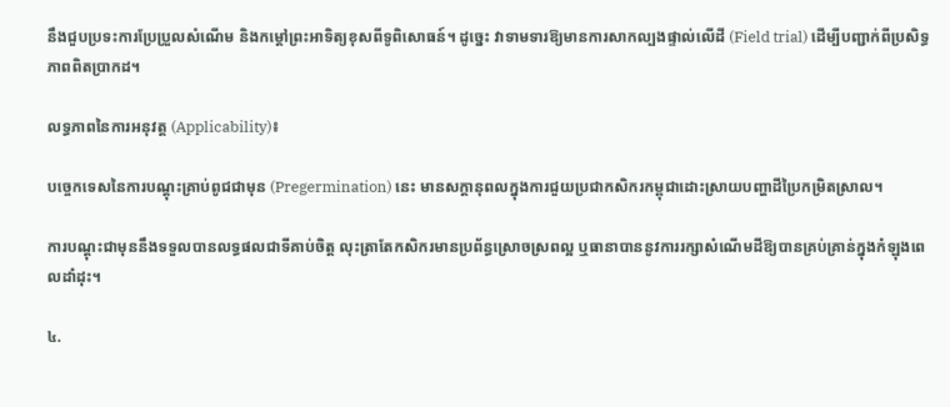នឹងជួបប្រទះការប្រែប្រួលសំណើម និងកម្ដៅព្រះអាទិត្យខុសពីទូពិសោធន៍។ ដូច្នេះ វាទាមទារឱ្យមានការសាកល្បងផ្ទាល់លើដី (Field trial) ដើម្បីបញ្ជាក់ពីប្រសិទ្ធភាពពិតប្រាកដ។

លទ្ធភាពនៃការអនុវត្ត (Applicability)៖

បច្ចេកទេសនៃការបណ្តុះគ្រាប់ពូជជាមុន (Pregermination) នេះ មានសក្តានុពលក្នុងការជួយប្រជាកសិករកម្ពុជាដោះស្រាយបញ្ហាដីប្រៃកម្រិតស្រាល។

ការបណ្តុះជាមុននឹងទទួលបានលទ្ធផលជាទីគាប់ចិត្ត លុះត្រាតែកសិករមានប្រព័ន្ធស្រោចស្រពល្អ ឬធានាបាននូវការរក្សាសំណើមដីឱ្យបានគ្រប់គ្រាន់ក្នុងកំឡុងពេលដាំដុះ។

៤.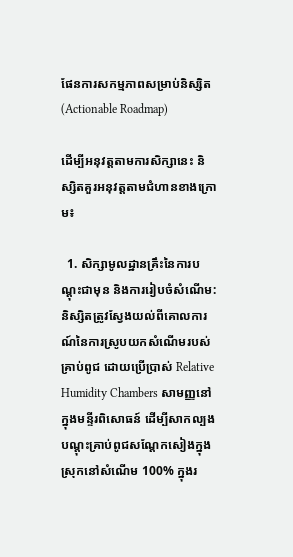ផែនការសកម្មភាពសម្រាប់និស្សិត (Actionable Roadmap)

ដើម្បីអនុវត្តតាមការសិក្សានេះ និស្សិតគួរអនុវត្តតាមជំហានខាងក្រោម៖

  1. សិក្សាមូលដ្ឋានគ្រឹះនៃការបណ្តុះជាមុន និងការរៀបចំសំណើម: និស្សិតត្រូវស្វែងយល់ពីគោលការណ៍នៃការស្រូបយកសំណើមរបស់គ្រាប់ពូជ ដោយប្រើប្រាស់ Relative Humidity Chambers សាមញ្ញនៅក្នុងមន្ទីរពិសោធន៍ ដើម្បីសាកល្បងបណ្តុះគ្រាប់ពូជសណ្តែកសៀងក្នុងស្រុកនៅសំណើម 100% ក្នុងរ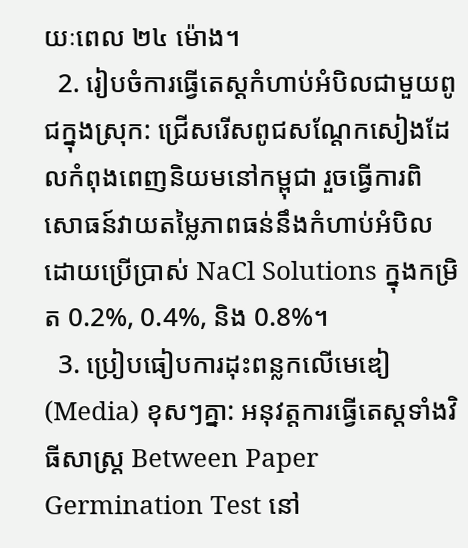យៈពេល ២៤ ម៉ោង។
  2. រៀបចំការធ្វើតេស្តកំហាប់អំបិលជាមួយពូជក្នុងស្រុក: ជ្រើសរើសពូជសណ្តែកសៀងដែលកំពុងពេញនិយមនៅកម្ពុជា រួចធ្វើការពិសោធន៍វាយតម្លៃភាពធន់នឹងកំហាប់អំបិលដោយប្រើប្រាស់ NaCl Solutions ក្នុងកម្រិត 0.2%, 0.4%, និង 0.8%។
  3. ប្រៀបធៀបការដុះពន្លកលើមេឌៀ (Media) ខុសៗគ្នា: អនុវត្តការធ្វើតេស្តទាំងវិធីសាស្ត្រ Between Paper Germination Test នៅ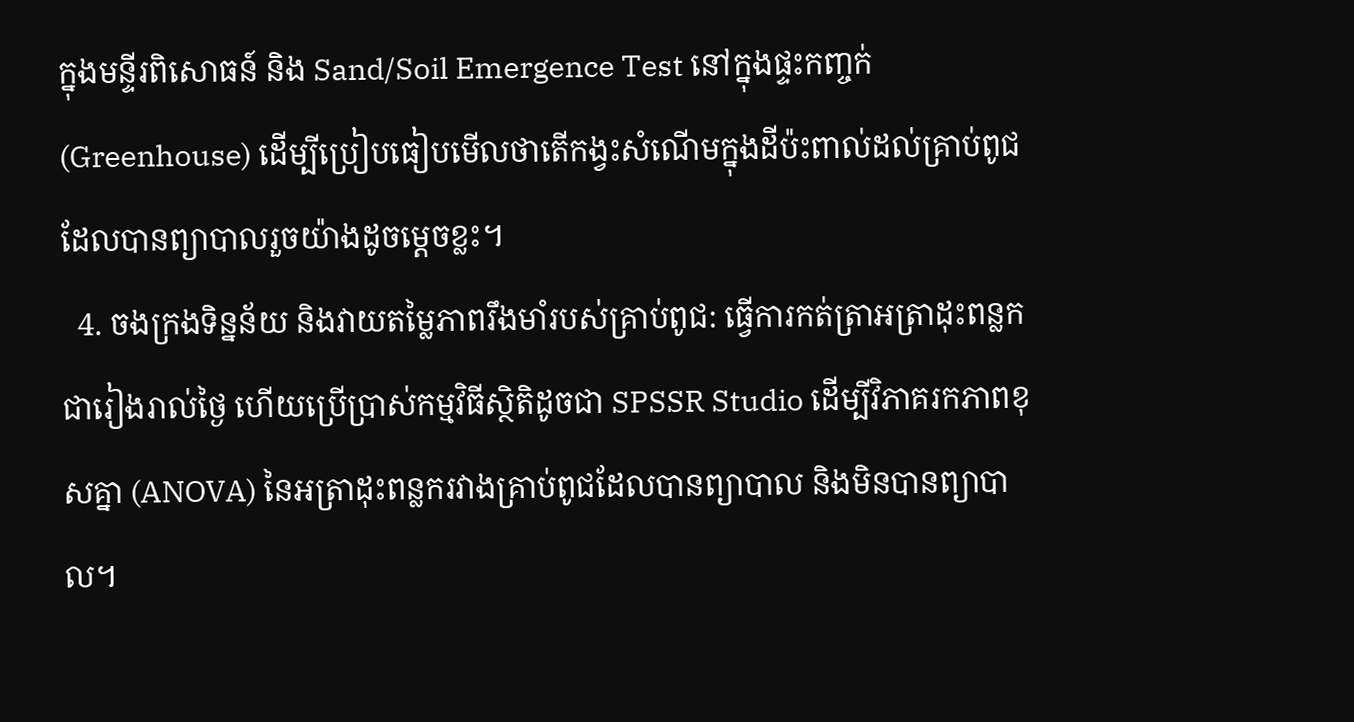ក្នុងមន្ទីរពិសោធន៍ និង Sand/Soil Emergence Test នៅក្នុងផ្ទះកញ្ចក់ (Greenhouse) ដើម្បីប្រៀបធៀបមើលថាតើកង្វះសំណើមក្នុងដីប៉ះពាល់ដល់គ្រាប់ពូជដែលបានព្យាបាលរួចយ៉ាងដូចម្តេចខ្លះ។
  4. ចងក្រងទិន្នន័យ និងវាយតម្លៃភាពរឹងមាំរបស់គ្រាប់ពូជ: ធ្វើការកត់ត្រាអត្រាដុះពន្លកជារៀងរាល់ថ្ងៃ ហើយប្រើប្រាស់កម្មវិធីស្ថិតិដូចជា SPSSR Studio ដើម្បីវិភាគរកភាពខុសគ្នា (ANOVA) នៃអត្រាដុះពន្លករវាងគ្រាប់ពូជដែលបានព្យាបាល និងមិនបានព្យាបាល។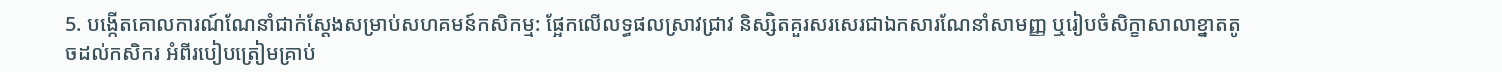5. បង្កើតគោលការណ៍ណែនាំជាក់ស្តែងសម្រាប់សហគមន៍កសិកម្ម: ផ្អែកលើលទ្ធផលស្រាវជ្រាវ និស្សិតគួរសរសេរជាឯកសារណែនាំសាមញ្ញ ឬរៀបចំសិក្ខាសាលាខ្នាតតូចដល់កសិករ អំពីរបៀបត្រៀមគ្រាប់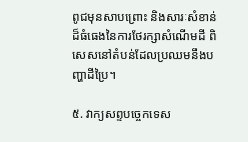ពូជមុនសាបព្រោះ និងសារៈសំខាន់ដ៏ធំធេងនៃការថែរក្សាសំណើមដី ពិសេសនៅតំបន់ដែលប្រឈមនឹងបញ្ហាដីប្រៃ។

៥. វាក្យសព្ទបច្ចេកទេស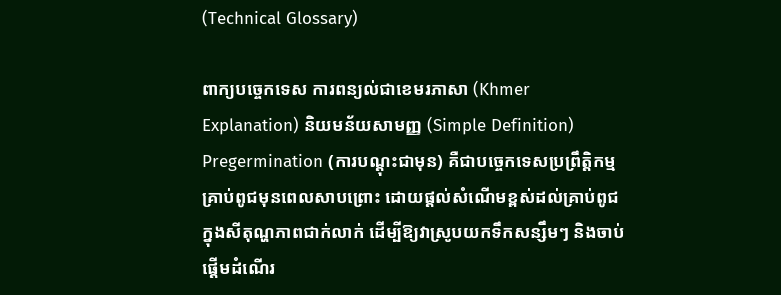(Technical Glossary)

ពាក្យបច្ចេកទេស ការពន្យល់ជាខេមរភាសា (Khmer Explanation) និយមន័យសាមញ្ញ (Simple Definition)
Pregermination (ការបណ្តុះជាមុន) គឺជាបច្ចេកទេសប្រព្រឹត្តិកម្មគ្រាប់ពូជមុនពេលសាបព្រោះ ដោយផ្តល់សំណើមខ្ពស់ដល់គ្រាប់ពូជក្នុងសីតុណ្ហភាពជាក់លាក់ ដើម្បីឱ្យវាស្រូបយកទឹកសន្សឹមៗ និងចាប់ផ្តើមដំណើរ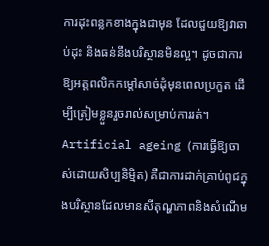ការដុះពន្លកខាងក្នុងជាមុន ដែលជួយឱ្យវាឆាប់ដុះ និងធន់នឹងបរិស្ថានមិនល្អ។ ដូចជាការឱ្យអត្តពលិកកម្តៅសាច់ដុំមុនពេលប្រកួត ដើម្បីត្រៀមខ្លួនរួចរាល់សម្រាប់ការរត់។
Artificial ageing (ការធ្វើឱ្យចាស់ដោយសិប្បនិម្មិត) គឺជាការដាក់គ្រាប់ពូជក្នុងបរិស្ថានដែលមានសីតុណ្ហភាពនិងសំណើម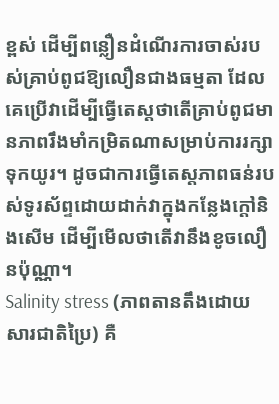ខ្ពស់ ដើម្បីពន្លឿនដំណើរការចាស់របស់គ្រាប់ពូជឱ្យលឿនជាងធម្មតា ដែលគេប្រើវាដើម្បីធ្វើតេស្តថាតើគ្រាប់ពូជមានភាពរឹងមាំកម្រិតណាសម្រាប់ការរក្សាទុកយូរ។ ដូចជាការធ្វើតេស្តភាពធន់របស់ទូរស័ព្ទដោយដាក់វាក្នុងកន្លែងក្តៅនិងសើម ដើម្បីមើលថាតើវានឹងខូចលឿនប៉ុណ្ណា។
Salinity stress (ភាពតានតឹងដោយសារជាតិប្រៃ) គឺ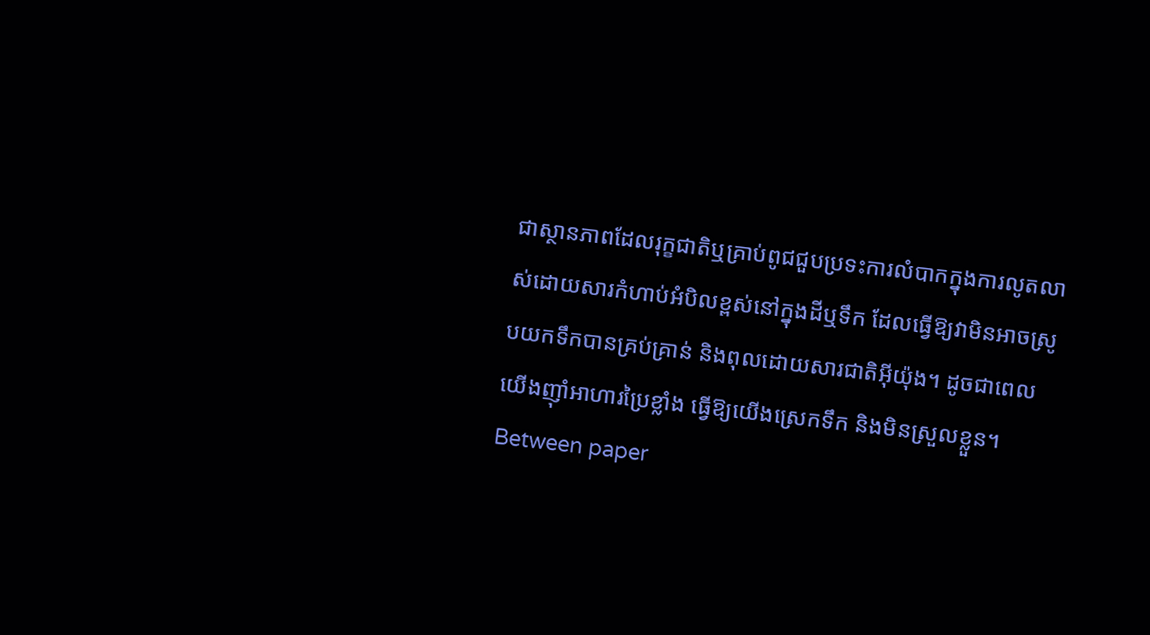ជាស្ថានភាពដែលរុក្ខជាតិឬគ្រាប់ពូជជួបប្រទះការលំបាកក្នុងការលូតលាស់ដោយសារកំហាប់អំបិលខ្ពស់នៅក្នុងដីឬទឹក ដែលធ្វើឱ្យវាមិនអាចស្រូបយកទឹកបានគ្រប់គ្រាន់ និងពុលដោយសារជាតិអ៊ីយ៉ុង។ ដូចជាពេលយើងញ៉ាំអាហារប្រៃខ្លាំង ធ្វើឱ្យយើងស្រេកទឹក និងមិនស្រួលខ្លួន។
Between paper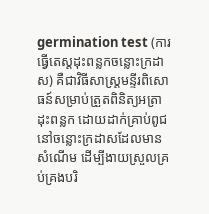germination test (ការធ្វើតេស្តដុះពន្លកចន្លោះក្រដាស) គឺជាវិធីសាស្ត្រមន្ទីរពិសោធន៍សម្រាប់ត្រួតពិនិត្យអត្រាដុះពន្លក ដោយដាក់គ្រាប់ពូជនៅចន្លោះក្រដាសដែលមានសំណើម ដើម្បីងាយស្រួលគ្រប់គ្រងបរិ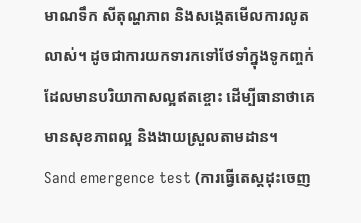មាណទឹក សីតុណ្ហភាព និងសង្កេតមើលការលូតលាស់។ ដូចជាការយកទារកទៅថែទាំក្នុងទូកញ្ចក់ដែលមានបរិយាកាសល្អឥតខ្ចោះ ដើម្បីធានាថាគេមានសុខភាពល្អ និងងាយស្រួលតាមដាន។
Sand emergence test (ការធ្វើតេស្តដុះចេញ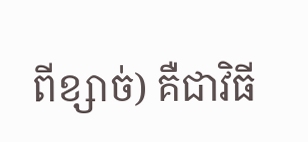ពីខ្សាច់) គឺជាវិធី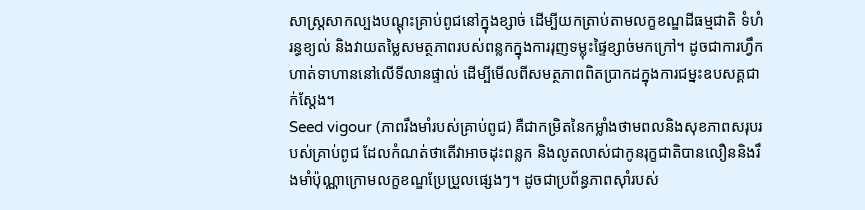សាស្ត្រសាកល្បងបណ្តុះគ្រាប់ពូជនៅក្នុងខ្សាច់ ដើម្បីយកត្រាប់តាមលក្ខខណ្ឌដីធម្មជាតិ ទំហំរន្ធខ្យល់ និងវាយតម្លៃសមត្ថភាពរបស់ពន្លកក្នុងការរុញទម្លុះផ្ទៃខ្សាច់មកក្រៅ។ ដូចជាការហ្វឹកហាត់ទាហាននៅលើទីលានផ្ទាល់ ដើម្បីមើលពីសមត្ថភាពពិតប្រាកដក្នុងការជម្នះឧបសគ្គជាក់ស្តែង។
Seed vigour (ភាពរឹងមាំរបស់គ្រាប់ពូជ) គឺជាកម្រិតនៃកម្លាំងថាមពលនិងសុខភាពសរុបរបស់គ្រាប់ពូជ ដែលកំណត់ថាតើវាអាចដុះពន្លក និងលូតលាស់ជាកូនរុក្ខជាតិបានលឿននិងរឹងមាំប៉ុណ្ណាក្រោមលក្ខខណ្ឌប្រែប្រួលផ្សេងៗ។ ដូចជាប្រព័ន្ធភាពស៊ាំរបស់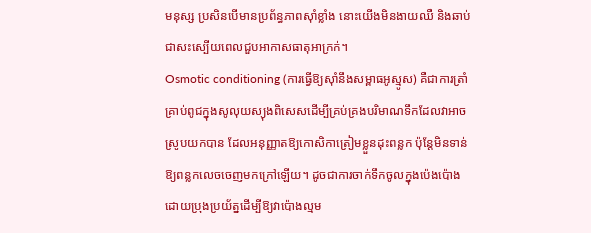មនុស្ស ប្រសិនបើមានប្រព័ន្ធភាពស៊ាំខ្លាំង នោះយើងមិនងាយឈឺ និងឆាប់ជាសះស្បើយពេលជួបអាកាសធាតុអាក្រក់។
Osmotic conditioning (ការធ្វើឱ្យស៊ាំនឹងសម្ពាធអូស្មូស) គឺជាការត្រាំគ្រាប់ពូជក្នុងសូលុយស្យុងពិសេសដើម្បីគ្រប់គ្រងបរិមាណទឹកដែលវាអាចស្រូបយកបាន ដែលអនុញ្ញាតឱ្យកោសិកាត្រៀមខ្លួនដុះពន្លក ប៉ុន្តែមិនទាន់ឱ្យពន្លកលេចចេញមកក្រៅឡើយ។ ដូចជាការចាក់ទឹកចូលក្នុងប៉េងប៉ោងដោយប្រុងប្រយ័ត្នដើម្បីឱ្យវាប៉ោងល្មម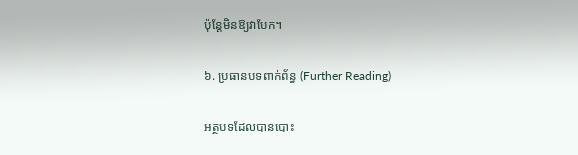ប៉ុន្តែមិនឱ្យវាបែក។

៦. ប្រធានបទពាក់ព័ន្ធ (Further Reading)

អត្ថបទដែលបានបោះ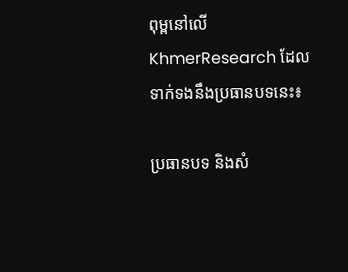ពុម្ពនៅលើ KhmerResearch ដែលទាក់ទងនឹងប្រធានបទនេះ៖

ប្រធានបទ និងសំ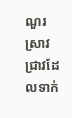ណួរស្រាវជ្រាវដែលទាក់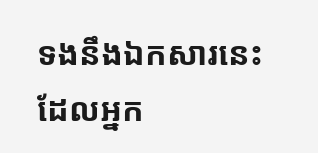ទងនឹងឯកសារនេះ ដែលអ្នក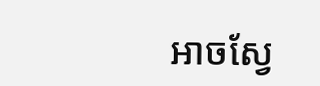អាចស្វែ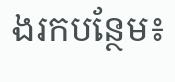ងរកបន្ថែម៖